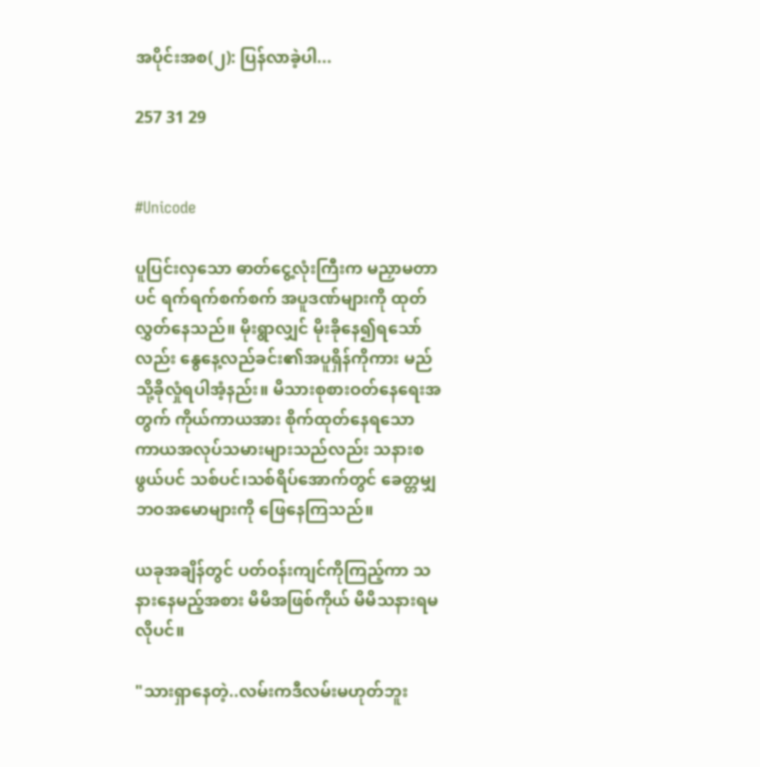အပိုင်းအစ(၂): ပြန်လာခဲ့ပါ...

257 31 29


#Unicode

ပူပြင်းလှသော ဓာတ်ငွေ့လုံးကြီးက မညှာမတာပင် ရက်ရက်စက်စက် အပူဒဏ်များကို ထုတ်လွှတ်နေသည်။ မိုးရွာလျှင် မိုးခိုနေ၍ရသော်လည်း နွေနေ့လည်ခင်း၏အပူရှိန်ကိုကား မည်သို့ခိုလှုံရပါအံ့နည်း။ မိသားစုစားဝတ်နေရေးအတွက် ကိုယ်ကာယအား စိုက်ထုတ်နေရသော ကာယအလုပ်သမားများသည်လည်း သနားစဖွယ်ပင် သစ်ပင်၊သစ်ရိပ်အောက်တွင် ခေတ္တမျှ ဘဝအမောများကို ဖြေနေကြသည်။

ယခုအချိန်တွင် ပတ်ဝန်းကျင်ကိုကြည့်ကာ သနားနေမည့်အစား မိမိအဖြစ်ကိုယ် မိမိသနားရမလိုပင်။

"သားရှာနေတဲ့..လမ်းကဒီလမ်းမဟုတ်ဘူး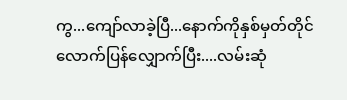ကွ...ကျော်လာခဲ့ပြီ...နောက်ကိုနှစ်မှတ်တိုင်လောက်ပြန်လျှောက်ပြီး....လမ်းဆုံ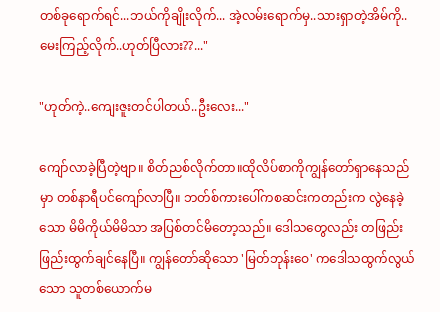တစ်ခုရောက်ရင်...ဘယ်ကိုချိုးလိုက်... အဲ့လမ်းရောက်မှ..သားရှာတဲ့အိမ်ကို..မေးကြည့်လိုက်..ဟုတ်ပြီလား??..."

"ဟုတ်ကဲ့..ကျေးဇူးတင်ပါတယ်..ဦးလေး..."

ကျော်လာခဲ့ပြီတဲ့ဗျာ။ စိတ်ညစ်လိုက်တာ။ထိုလိပ်စာကိုကျွန်တော်ရှာနေသည်မှာ တစ်နာရီပင်ကျော်‌လာပြီ။ ဘတ်စ်ကားပေါ်ကစဆင်းကတည်းက လွဲနေခဲ့သော မိမိကိုယ်မိမိသာ အပြစ်တင်မိတော့သည်။ ဒေါသတွေလည်း တဖြည်းဖြည်းထွက်ချင်နေပြီ။ ကျွန်တော်ဆိုသော 'မြတ်ဘုန်းဝေ' ကဒေါသထွက်လွယ်သော သူတစ်ယောက်မ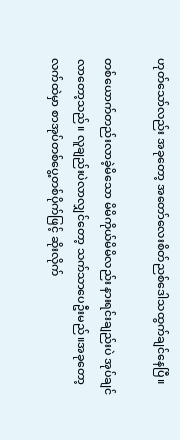ဟုတ်သော်လည်း အခုတော့ အတော်လေးစိတ်ညစ်ဒေါသထွက်ချင်နေပြီ။

တစ်ယောက်တည်းလာခဲ့မိသော မိမိကိုယ်မိမိလည်း နားရင်းချည်းပဲ အုပ်ချင်လာတော့သည်။ လူချည်းပဲလာလျှင်တော့ သက်သာပေဦးမည်။အခုတော့ လက်ထဲမှာ စာအုပ်တစ်ပွေ့တစ်ပိုက်ဖြင့် ဆိုးလိုက်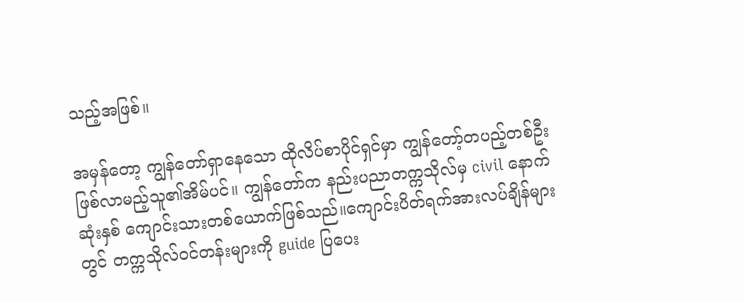သည့်အဖြစ်။

အမှန်တော့ ကျွန်တော်ရှာနေသော ထိုလိပ်စာပိုင်ရှင်မှာ ကျွန်တော့်တပည့်တစ်ဦးဖြစ်လာမည့်သူ၏အိမ်ပင်။ ကျွန်တော်က နည်းပညာတက္ကသိုလ်မှ civil နောက်ဆုံးနှစ် ကျောင်းသားတစ်ယောက်ဖြစ်သည်။ကျောင်းပိတ်ရက်အားလပ်ချိန်များတွင် တက္ကသိုလ်ဝင်တန်းများကို guide ပြပေး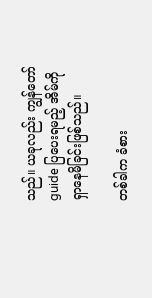သည်။ ယခုလည်း ကျွန်တော် guide ပြပေးရမည့် အိမ်ကို ရှာနေမိခြင်းဖြစ်သည်။

တစ်ခါက ခံစား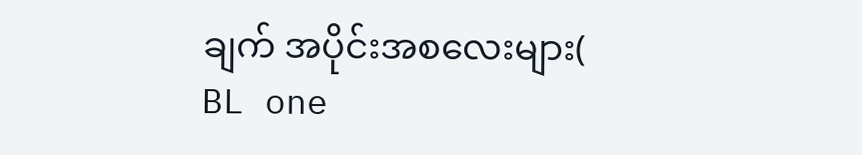ချက် အပိုင်းအစလေးများ( BL one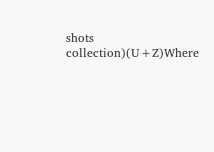shots collection)(U+Z)Where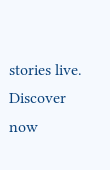stories live. Discover now